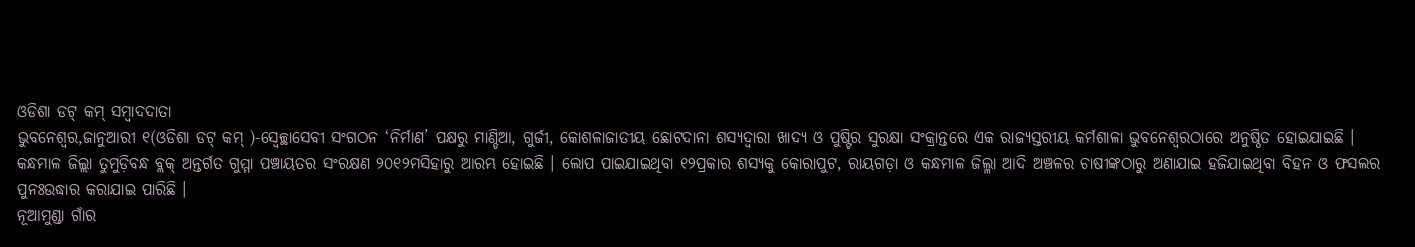ଓଡିଶା ଡଟ୍ କମ୍ ସମ୍ବାଦଦାତା
ଭୁବନେଶ୍ୱର,ଜାନୁଆରୀ ୧(ଓଡିଶା ଡଟ୍ କମ୍ )-ସ୍ୱେଚ୍ଛାସେବୀ ସଂଗଠନ ‘ନିର୍ମାଣ’ ପକ୍ଷରୁ ମାଣ୍ଡିଆ, ଗୁର୍ଜୀ, କୋଶଳାଜାତୀୟ ଛୋଟଦାନା ଶସ୍ୟଦ୍ୱାରା ଖାଦ୍ୟ ଓ ପୁଷ୍ଟିର ସୁରକ୍ଷା ସଂକ୍ରାନ୍ତରେ ଏକ ରାଜ୍ୟସ୍ତରୀୟ କର୍ମଶାଳା ଭୁବନେଶ୍ୱରଠାରେ ଅନୁଷ୍ଠିତ ହୋଇଯାଇଛି ।
କନ୍ଧମାଳ ଜିଲ୍ଲା ତୁମୁଡ଼ିବନ୍ଧ ବ୍ଲକ୍ ଅନ୍ତର୍ଗତ ଗୁମ୍ମା ପଞ୍ଚାୟତର ସଂରକ୍ଷଣ ୨୦୧୨ମସିହାରୁ ଆରମ୍ଭ ହୋଇଛି । ଲୋପ ପାଇଯାଇଥିବା ୧୨ପ୍ରକାର ଶସ୍ୟକୁ କୋରାପୁଟ, ରାୟଗଡ଼ା ଓ କନ୍ଧମାଳ ଜିଲ୍ଳା ଆଦି ଅଞ୍ଚଳର ଚାଷୀଙ୍କଠାରୁ ଅଣାଯାଇ ହଜିଯାଇଥିବା ବିହନ ଓ ଫସଲର ପୁନଃଉଦ୍ଧାର କରାଯାଇ ପାରିଛି ।
ନୂଆମୁଣ୍ଡା ଗାଁର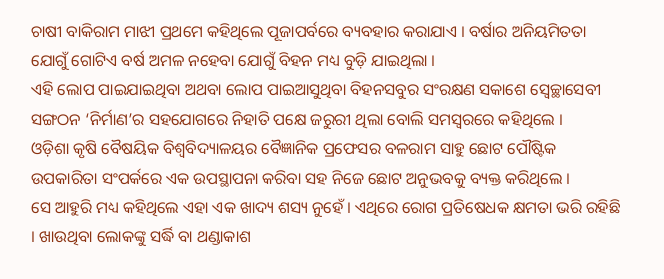ଚାଷୀ ବାକିରାମ ମାଝୀ ପ୍ରଥମେ କହିଥିଲେ ପୂଜାପର୍ବରେ ବ୍ୟବହାର କରାଯାଏ । ବର୍ଷାର ଅନିୟମିତତା ଯୋଗୁଁ ଗୋଟିଏ ବର୍ଷ ଅମଳ ନହେବା ଯୋଗୁଁ ବିହନ ମଧ୍ୟ ବୁଡ଼ି ଯାଇଥିଲା ।
ଏହି ଲୋପ ପାଇଯାଇଥିବା ଅଥବା ଲୋପ ପାଇଆସୁଥିବା ବିହନସବୁର ସଂରକ୍ଷଣ ସକାଶେ ସ୍ୱେଚ୍ଛାସେବୀ ସଙ୍ଗଠନ ‘ନିର୍ମାଣ’ର ସହଯୋଗରେ ନିହାତି ପକ୍ଷେ ଜରୁରୀ ଥିଲା ବୋଲି ସମସ୍ୱରରେ କହିଥିଲେ ।
ଓଡ଼ିଶା କୃଷି ବୈଷୟିକ ବିଶ୍ୱବିଦ୍ୟାଳୟର ବୈଜ୍ଞାନିକ ପ୍ରଫେସର ବଳରାମ ସାହୁ ଛୋଟ ପୌଷ୍ଟିକ ଉପକାରିତା ସଂପର୍କରେ ଏକ ଉପସ୍ଥାପନା କରିବା ସହ ନିଜେ ଛୋଟ ଅନୁଭବକୁ ବ୍ୟକ୍ତ କରିଥିଲେ ।
ସେ ଆହୁରି ମଧ୍ୟ କହିଥିଲେ ଏହା ଏକ ଖାଦ୍ୟ ଶସ୍ୟ ନୁହେଁ । ଏଥିରେ ରୋଗ ପ୍ରତିଷେଧକ କ୍ଷମତା ଭରି ରହିଛି । ଖାଉଥିବା ଲୋକଙ୍କୁ ସର୍ଦ୍ଧି ବା ଥଣ୍ଡାକାଶ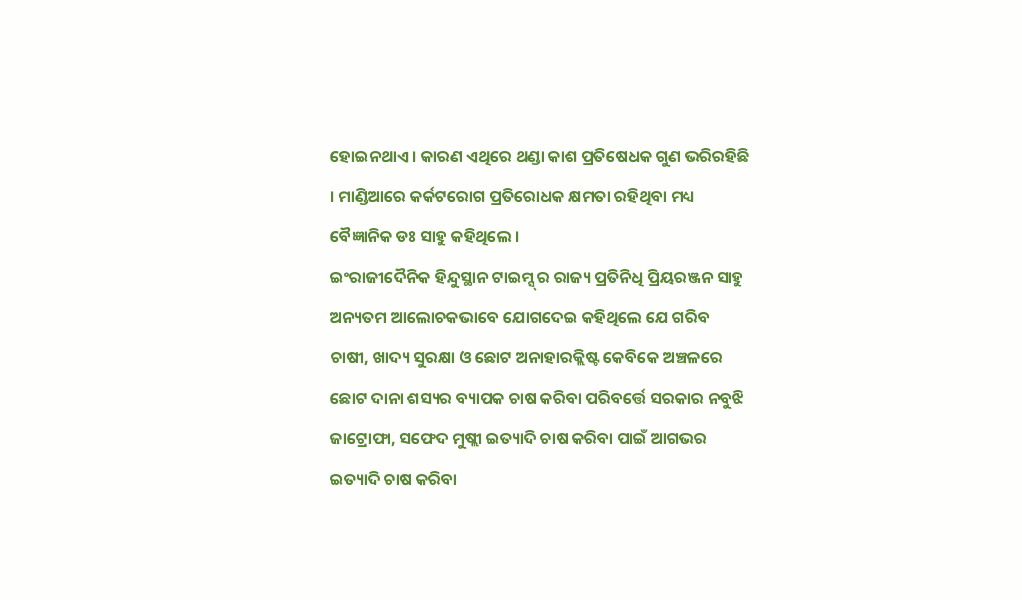ହୋଇନଥାଏ । କାରଣ ଏଥିରେ ଥଣ୍ଡା କାଶ ପ୍ରତିଷେଧକ ଗୁଣ ଭରିରହିଛି । ମାଣ୍ଡିଆରେ କର୍କଟରୋଗ ପ୍ରତିରୋଧକ କ୍ଷମତା ରହିଥିବା ମଧ୍ୟ ବୈଜ୍ଞାନିକ ଡଃ ସାହୁ କହିଥିଲେ ।
ଇଂରାଜୀଦୈନିକ ହିନ୍ଦୁସ୍ଥାନ ଟାଇମ୍ସ୍ ର ରାଜ୍ୟ ପ୍ରତିନିଧି ପ୍ରିୟରଞ୍ଜନ ସାହୁ ଅନ୍ୟତମ ଆଲୋଚକଭାବେ ଯୋଗଦେଇ କହିଥିଲେ ଯେ ଗରିବ ଚାଷୀ, ଖାଦ୍ୟ ସୁରକ୍ଷା ଓ ଛୋଟ ଅନାହାରକ୍ଲିଷ୍ଟ କେବିକେ ଅଞ୍ଚଳରେ ଛୋଟ ଦାନା ଶସ୍ୟର ବ୍ୟାପକ ଚାଷ କରିବା ପରିବର୍ତ୍ତେ ସରକାର ନବୁଝି ଜାଟ୍ରୋଫା, ସଫେଦ ମୁଷ୍ଲୀ ଇତ୍ୟାଦି ଚାଷ କରିବା ପାଇଁ ଆଗଭର ଇତ୍ୟାଦି ଚାଷ କରିବା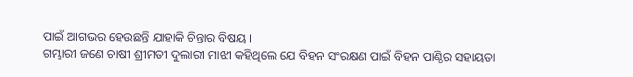ପାଇଁ ଆଗଭର ହେଉଛନ୍ତି ଯାହାକି ଚିନ୍ତାର ବିଷୟ ।
ଗମ୍ଭାରୀ ଜଣେ ଚାଷୀ ଶ୍ରୀମତୀ ଦୁଲାରୀ ମାଝୀ କହିଥିଲେ ଯେ ବିହନ ସଂରକ୍ଷଣ ପାଇଁ ବିହନ ପାଣ୍ଠିର ସହାୟତା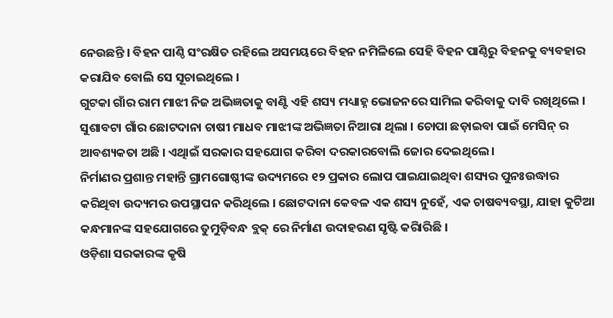ନେଉଛନ୍ତି । ବିହନ ପାଣ୍ଠି ସଂରକ୍ଷିତ ରହିଲେ ଅସମୟରେ ବିହନ ନମିଳିଲେ ସେହି ବିହନ ପାଣ୍ଠିରୁ ବିହନକୁ ବ୍ୟବହାର କରାଯିବ ବୋଲି ସେ ସୂଚାଇଥିଲେ ।
ଗୁଟକା ଗାଁର ରାମ ମାଝୀ ନିଜ ଅଭିଜ୍ଞତାକୁ ବାଣ୍ଟି ଏହି ଶସ୍ୟ ମଧ୍ୟାହ୍ନ ଭୋଜନରେ ସାମିଲ କରିବାକୁ ଦାବି ରଖିଥିଲେ । ସୁଶାବଟା ଗାଁର ଛୋଟଦାନା ଚାଷୀ ମାଧବ ମାଝୀଙ୍କ ଅଭିଜ୍ଞତା ନିଆରା ଥିଲା । ଚୋପା ଛଡ଼ାଇବା ପାଇଁ ମେସିନ୍ ର ଆବଶ୍ୟକତା ଅଛି । ଏଥିାଇଁ ସରକାର ସହଯୋଗ କରିବା ଦରକାରବୋଲି ଜୋର ଦେଇଥିଲେ ।
ନିର୍ମାଣର ପ୍ରଶାନ୍ତ ମହାନ୍ତି ଗ୍ରାମଗୋଷ୍ଠୀଙ୍କ ଉଦ୍ୟମରେ ୧୨ ପ୍ରକାର ଲୋପ ପାଇଯାଇଥିବା ଶସ୍ୟର ପୁନଃଉଦ୍ଧାର କରିଥିବା ଉଦ୍ୟମର ଉପସ୍ଥାପନ କରିଥିଲେ । ଛୋଟଦାନା କେବଳ ଏକ ଶସ୍ୟ ନୁହେଁ, ଏକ ଚାଷବ୍ୟବସ୍ଥା, ଯାହା କୁଟିଆ କନ୍ଧମାନଙ୍କ ସହଯୋଗରେ ତୁମୁଡ଼ିବନ୍ଧ ବ୍ଲକ୍ ରେ ନିର୍ମାଣ ଉଦାହରଣ ସୃଷ୍ଟି କରିାରିଛି ।
ଓଡ଼ିଶା ସରକାରଙ୍କ କୃଷି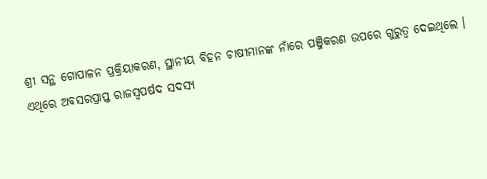ଶ୍ରୀ ସନ୍ଥ ଗୋପାଳନ ପ୍ରକ୍ରିୟାକରଣ, ସ୍ଥାନୀୟ ବିହନ ଚାଷୀମାନଙ୍କ ନାଁରେ ପଞ୍ଜିକରଣ ଉପରେ ଗୁରୁତ୍ୱ ଦେଇଥିଲେ ।
ଏଥିରେ ଅବସରପ୍ରାପ୍ତ ରାଜସ୍ୱପର୍ଷଦ ସଦସ୍ୟ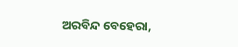ଅରବିନ୍ଦ ବେହେରା,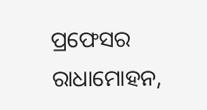ପ୍ରଫେସର ରାଧାମୋହନ,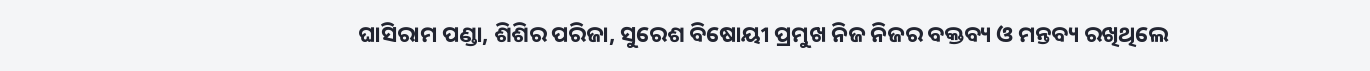ଘାସିରାମ ପଣ୍ଡା, ଶିଶିର ପରିଜା, ସୁରେଶ ବିଷୋୟୀ ପ୍ରମୁଖ ନିଜ ନିଜର ବକ୍ତବ୍ୟ ଓ ମନ୍ତବ୍ୟ ରଖିଥିଲେ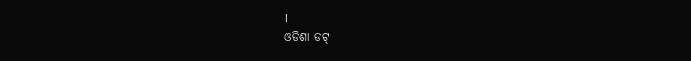।
ଓଡିଶା ଡଟ୍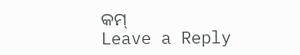କମ୍
Leave a Reply